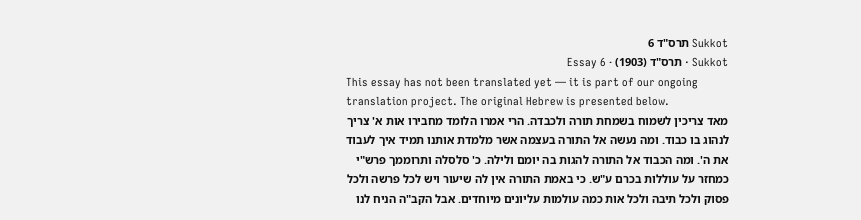Sukkot תרס"ד 6
Sukkot · תרס"ד (1903) · Essay 6
This essay has not been translated yet — it is part of our ongoing translation project. The original Hebrew is presented below.
מאד צריכין לשמוח בשמחת תורה ולכבדה. הרי אמרו הלומד מחבירו אות א' צריך לנהוג בו כבוד. ומה נעשה אל התורה בעצמה אשר מלמדת אותנו תמיד איך לעבוד את ה'. ומה הכבוד אל התורה להגות בה יומם ולילה. כ' סלסלה ותרוממך פרש"י כמחזר על עוללות בכרם ע"ש. כי באמת התורה אין לה שיעור ויש לכל פרשה ולכל פסוק ולכל תיבה ולכל אות כמה עולמות עליונים מיוחדים. אבל הקב"ה הניח לנו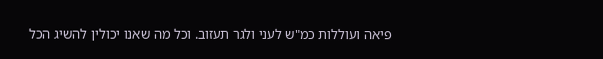פיאה ועוללות כמ"ש לעני ולגר תעזוב. וכל מה שאנו יכולין להשיג הכל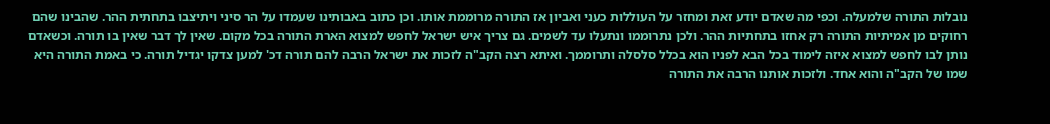נובלות התורה שלמעלה. וכפי מה שאדם יודע זאת ומחזר על העוללות כעני ואביון אז התורה מרוממת אותו. וכן כתוב באבותינו שעמדו על הר סיני ויתיצבו בתחתית ההר. שהבינו שהם רחוקים מן אמיתיות התורה רק אחזו בתחתיות ההר. ולכן נתרוממו ונתעלו עד לשמים. גם צריך איש ישראל לחפש למצוא הארת התורה בכל מקום. שאין לך דבר שאין בו תורה. וכשאדם נותן לבו לחפש למצוא איזה לימוד בכל הבא לפניו הוא בכלל סלסלה ותרוממך. ואיתא רצה הקב"ה לזכות את ישראל הרבה להם תורה דכ' למען צדקו יגדיל תורה. כי באמת התורה היא שמו של הקב"ה והוא אחד. ולזכות אותנו הרבה את התורה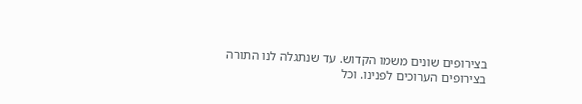בצירופים שונים משמו הקדוש. עד שנתגלה לנו התורה בצירופים הערוכים לפנינו. וכל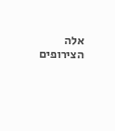אלה הצירופים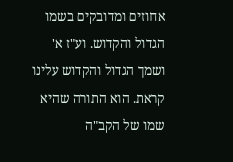אחוזים ומדובקים בשמו הגדול והקדוש. וע"ז א' ושמך הגדול והקדוש עלינו קראת. הוא התורה שהיא שמו של הקב"ה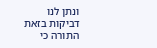ונתן לנו דביקות בזאת התורה כי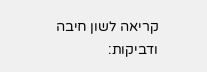קריאה לשון חיבה ודביקות: